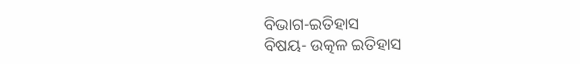ବିଭାଗ-ଇତିହାସ
ବିଷୟ- ଉତ୍କଳ ଇତିହାସ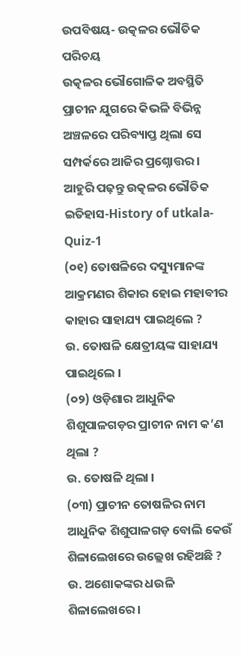ଉପବିଷୟ- ଉତ୍କଳର ଭୌତିକ ପରିଚୟ
ଉତ୍କଳର ଭୌଗୋଳିକ ଅବସ୍ଥିତି ପ୍ରାଚୀନ ଯୁଗରେ କିଭଳି ବିଭିନ୍ନ ଅଞ୍ଚଳରେ ପରିବ୍ୟାପ୍ତ ଥିଲା ସେ ସମ୍ପର୍କରେ ଆଜିର ପ୍ରଶ୍ନୋତ୍ତର ।
ଆହୁରି ପଢ଼ନ୍ତୁ ଉତ୍କଳର ଭୌତିକ ଇତିହାସ-History of utkala- Quiz-1
(୦୧) ତୋଷଳିରେ ଦସ୍ୟୁମାନଙ୍କ ଆକ୍ରମଣର ଶିକାର ହୋଇ ମହାବୀର କାହାର ସାହାଯ୍ୟ ପାଇଥିଲେ ?
ଉ. ତୋଷଳି କ୍ଷେତ୍ରୀୟଙ୍କ ସାହାଯ୍ୟ ପାଇଥିଲେ ।
(୦୨) ଓଡ଼ିଶାର ଆଧୁନିକ ଶିଶୁପାଳଗଡ଼ର ପ୍ରାଚୀନ ନାମ କ’ଣ ଥିଲା ?
ଉ. ତୋଷଳି ଥିଲା ।
(୦୩) ପ୍ରାଚୀନ ତୋଷଳିର ନାମ ଆଧୁନିକ ଶିଶୁପାଳଗଡ଼ ବୋଲି କେଉଁ ଶିଳାଲେଖରେ ଉଲ୍ଲେଖ ରହିଅଛି ?
ଉ. ଅଶୋକଙ୍କର ଧଉଳି ଶିଳାଲେଖରେ ।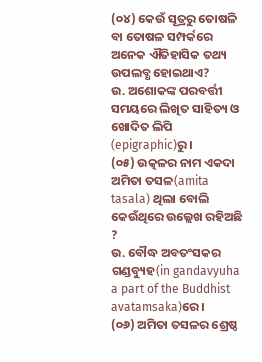(୦୪) କେଉଁ ସୂତ୍ରରୁ ତୋଷଳି ବା ତୋଷଳ ସମ୍ପର୍କରେ ଅନେକ ଐତିହାସିକ ତଥ୍ୟ ଉପଲବ୍ଧ ହୋଇଥାଏ?
ଉ. ଅଶୋକଙ୍କ ପରବର୍ତ୍ତୀ ସମୟରେ ଲିଖିତ ସାହିତ୍ୟ ଓ ଖୋଦିତ ଲିପି (epigraphic)ରୁ ।
(୦୫) ଉତ୍କଳର ନାମ ଏକଦା ଅମିତା ତସଳ(amita tasala) ଥିଲା ବୋଲି କେଉଁଥିରେ ଉଲ୍ଲେଖ ରହିଅଛି ?
ଉ. ବୌଦ୍ଧ ଅବତଂସକର ଗଣ୍ଡବ୍ୟୁହ(in gandavyuha a part of the Buddhist avatamsaka)ରେ ।
(୦୬) ଅମିତା ତସଳର ଶ୍ରେଷ୍ଠ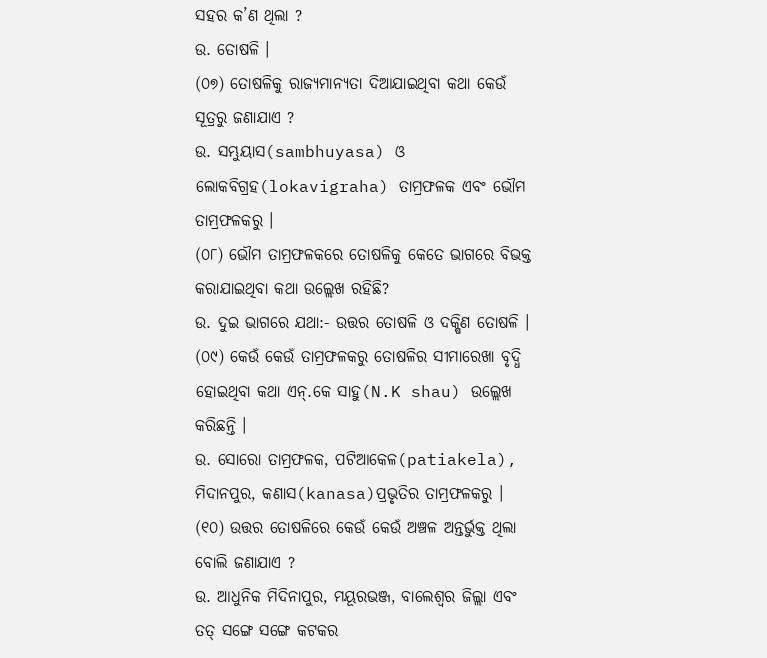ସହର କ’ଣ ଥିଲା ?
ଉ. ତୋଷଳି ।
(୦୭) ତୋଷଳିକୁ ରାଜ୍ୟମାନ୍ୟତା ଦିଆଯାଇଥିବା କଥା କେଉଁ ସୂତ୍ରରୁ ଜଣାଯାଏ ?
ଉ. ସମ୍ଭୁୟାସ(sambhuyasa) ଓ ଲୋକବିଗ୍ରହ(lokavigraha) ତାମ୍ରଫଳକ ଏବଂ ଭୌମ ତାମ୍ରଫଳକରୁ ।
(୦୮) ଭୌମ ତାମ୍ରଫଳକରେ ତୋଷଳିକୁ କେତେ ଭାଗରେ ବିଭକ୍ତ କରାଯାଇଥିବା କଥା ଉଲ୍ଲେଖ ରହିଛି?
ଉ. ଦୁଇ ଭାଗରେ ଯଥା:- ଉତ୍ତର ତୋଷଳି ଓ ଦକ୍ଷିଣ ତୋଷଳି ।
(୦୯) କେଉଁ କେଉଁ ତାମ୍ରଫଳକରୁ ତୋଷଳିର ସୀମାରେଖା ବୃଦ୍ଧି ହୋଇଥିବା କଥା ଏନ୍.କେ ସାହୁ(N.K shau) ଉଲ୍ଲେଖ କରିଛନ୍ତି ।
ଉ. ସୋରୋ ତାମ୍ରଫଳକ, ପଟିଆକେଳ(patiakela), ମିଦାନପୁର, କଣାସ(kanasa)ପ୍ରଭୃତିର ତାମ୍ରଫଳକରୁ ।
(୧୦) ଉତ୍ତର ତୋଷଳିରେ କେଉଁ କେଉଁ ଅଞ୍ଚଳ ଅନ୍ତର୍ଭୁକ୍ତ ଥିଲା ବୋଲି ଜଣାଯାଏ ?
ଉ. ଆଧୁନିକ ମିଦିନାପୁର, ମୟୂରଭଞ୍ଜ, ବାଲେଶ୍ଵର ଜିଲ୍ଲା ଏବଂ ତତ୍ ସଙ୍ଗେ ସଙ୍ଗେ କଟକର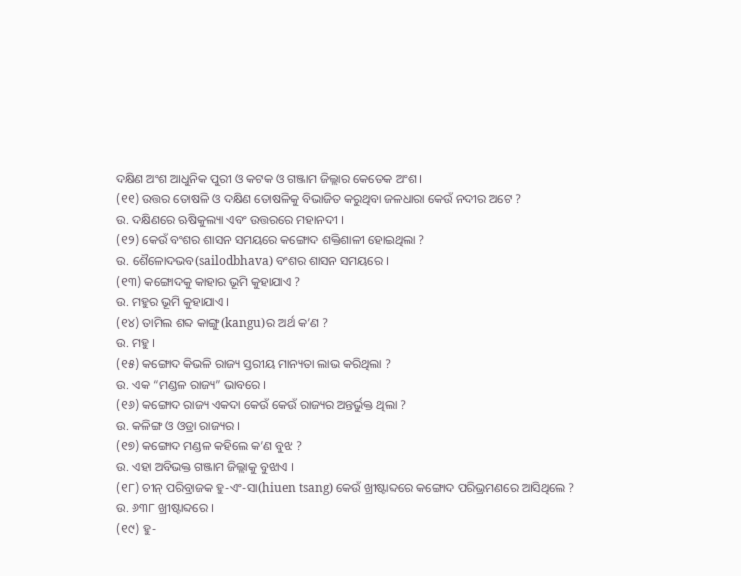ଦକ୍ଷିଣ ଅଂଶ ଆଧୁନିକ ପୁରୀ ଓ କଟକ ଓ ଗଞ୍ଜାମ ଜିଲ୍ଲାର କେତେକ ଅଂଶ ।
(୧୧) ଉତ୍ତର ତୋଷଳି ଓ ଦକ୍ଷିଣ ତୋଷଳିକୁ ବିଭାଜିତ କରୁଥିବା ଜଳଧାରା କେଉଁ ନଦୀର ଅଟେ ?
ଉ. ଦକ୍ଷିଣରେ ଋଷିକୁଲ୍ୟା ଏବଂ ଉତ୍ତରରେ ମହାନଦୀ ।
(୧୨) କେଉଁ ବଂଶର ଶାସନ ସମୟରେ କଙ୍ଗୋଦ ଶକ୍ତିଶାଳୀ ହୋଇଥିଲା ?
ଉ. ଶୈଳୋଦଭବ(sailodbhava) ବଂଶର ଶାସନ ସମୟରେ ।
(୧୩) କଙ୍ଗୋଦକୁ କାହାର ଭୂମି କୁହାଯାଏ ?
ଉ. ମହୁର ଭୂମି କୁହାଯାଏ ।
(୧୪) ତାମିଲ ଶବ୍ଦ କାଙ୍ଗୁ(kangu)ର ଅର୍ଥ କ’ଣ ?
ଉ. ମହୁ ।
(୧୫) କଙ୍ଗୋଦ କିଭଳି ରାଜ୍ୟ ସ୍ତରୀୟ ମାନ୍ୟତା ଲାଭ କରିଥିଲା ?
ଉ. ଏକ “ମଣ୍ଡଳ ରାଜ୍ୟ” ଭାବରେ ।
(୧୬) କଙ୍ଗୋଦ ରାଜ୍ୟ ଏକଦା କେଉଁ କେଉଁ ରାଜ୍ୟର ଅନ୍ତର୍ଭୁକ୍ତ ଥିଲା ?
ଉ. କଳିଙ୍ଗ ଓ ଓଡ୍ରା ରାଜ୍ୟର ।
(୧୭) କଙ୍ଗୋଦ ମଣ୍ଡଳ କହିଲେ କ’ଣ ବୁଝ ?
ଉ. ଏହା ଅବିଭକ୍ତ ଗଞ୍ଜାମ ଜିଲ୍ଲାକୁ ବୁଝାଏ ।
(୧୮) ଚୀନ୍ ପରିବ୍ରାଜକ ହୁ-ଏଂ-ସା(hiuen tsang) କେଉଁ ଖ୍ରୀଷ୍ଟାବ୍ଦରେ କଙ୍ଗୋଦ ପରିଭ୍ରମଣରେ ଆସିଥିଲେ ?
ଉ. ୬୩୮ ଖ୍ରୀଷ୍ଟାବ୍ଦରେ ।
(୧୯) ହୁ-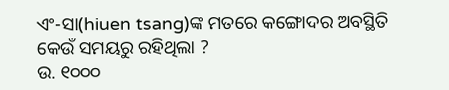ଏଂ-ସା(hiuen tsang)ଙ୍କ ମତରେ କଙ୍ଗୋଦର ଅବସ୍ଥିତି କେଉଁ ସମୟରୁ ରହିଥିଲା ?
ଉ. ୧୦୦୦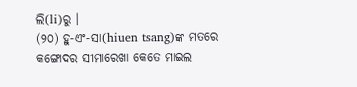ଲି(li)ରୁ ।
(୨୦) ହୁ-ଏଂ-ସା(hiuen tsang)ଙ୍କ ମତରେ କଙ୍ଗୋଦର ସୀମାରେଖା କେତେ ମାଇଲ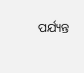ପର୍ଯ୍ୟନ୍ତ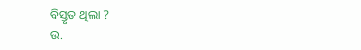ବିସ୍ତୃତ ଥିଲା ?
ଉ.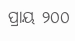ପ୍ରାୟ ୨୦୦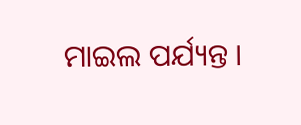ମାଇଲ ପର୍ଯ୍ୟନ୍ତ ।